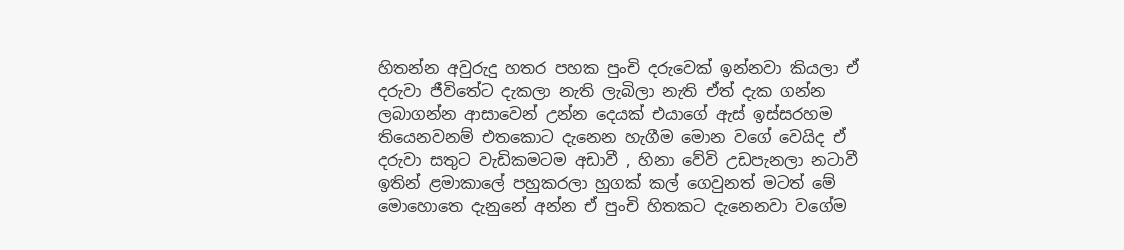හිතන්න අවුරුදු හතර පහක පුංචි දරුවෙක් ඉන්නවා කියලා ඒ දරුවා ජීවිතේට දැකලා නැති ලැබිලා නැති ඒත් දැක ගන්න ලබාගන්න ආසාවෙන් උන්න දෙයක් එයාගේ ඇස් ඉස්සරහම තියෙනවනම් එතකොට දැනෙන හැගීම මොන වගේ වෙයිද ඒ දරුවා සතුට වැඩිකමටම අඩාවී , හිනා වේවි උඩපැනලා නටාවී
ඉතින් ළමාකාලේ පහුකරලා හුගක් කල් ගෙවුනත් මටත් මේ මොහොතෙ දැනුනේ අන්න ඒ පුංචි හිතකට දැනෙනවා වගේම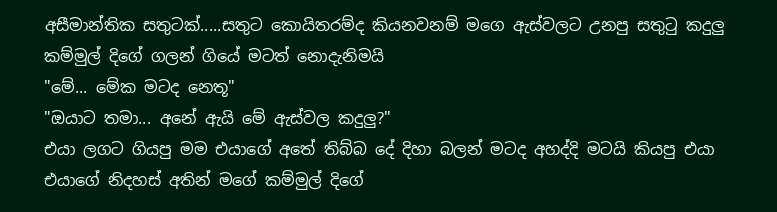අසීමාන්තික සතුටක්.....සතුට කොයිතරම්ද කියනවනම් මගෙ ඇස්වලට උනපු සතුටු කදුලු කම්මුල් දිගේ ගලන් ගියේ මටත් නොදැනිමයි
"මේ... මේක මටද නෙතූ"
"ඔයාට තමා... අනේ ඇයි මේ ඇස්වල කදුලු?"
එයා ලගට ගියපු මම එයාගේ අතේ තිබ්බ දේ දිහා බලන් මටද අහද්දි මටයි කියපු එයා එයාගේ නිදහස් අතින් මගේ කම්මුල් දිගේ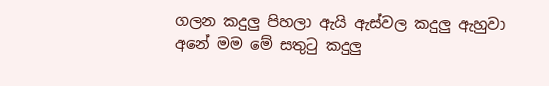ගලන කදුලු පිහලා ඇයි ඇස්වල කදුලු ඇහුවා
අනේ මම මේ සතුටු කදුලු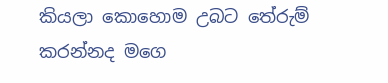කියලා කොහොම උබට තේරුම් කරන්නද මගෙ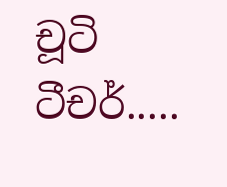චූටි ටීචර්.....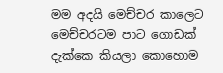මම අදයි මෙච්චර කාලෙට මෙච්චරටම පාට ගොඩක් දැක්කෙ කියලා කොහොම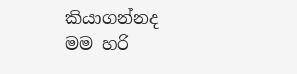කියාගන්නද
මම හරි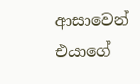ආසාවෙන් එයාගේ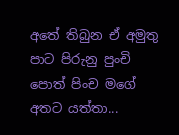අතේ තිබුන ඒ අමුතු පාට පිරුනු පුංචි පොත් පිංච මගේ අතට යත්තා...